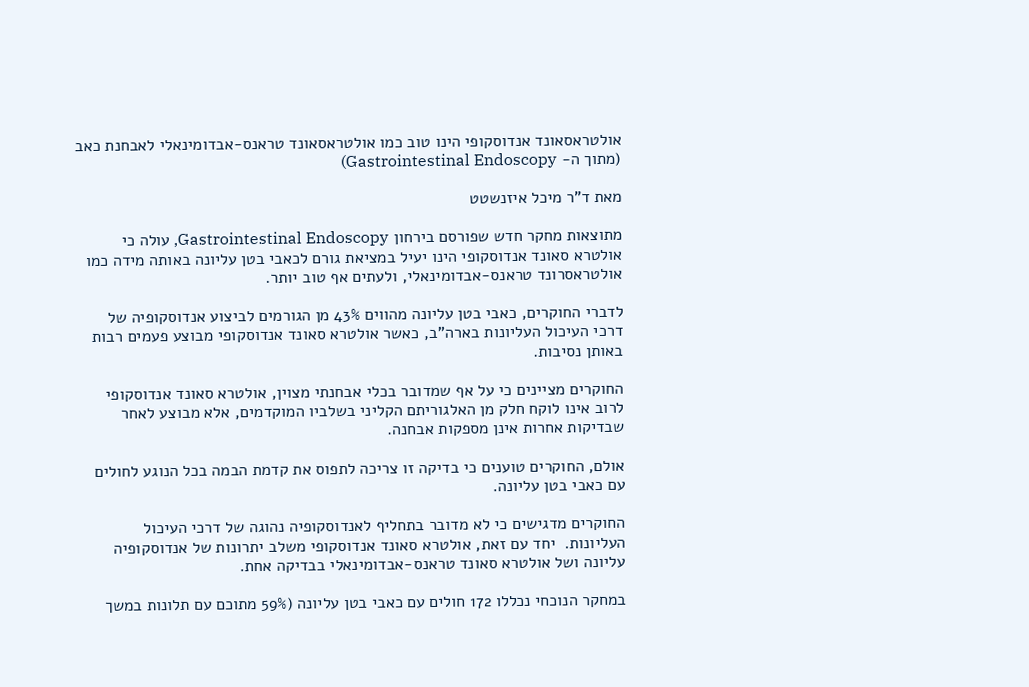אולטראסאונד אנדוסקופי הינו טוב כמו אולטראסאונד טראנס-אבדומינאלי לאבחנת כאב (מתוך ה- Gastrointestinal Endoscopy)

מאת ד”ר מיכל איזנשטט

מתוצאות מחקר חדש שפורסם בירחון Gastrointestinal Endoscopy, עולה כי אולטרא סאונד אנדוסקופי הינו יעיל במציאת גורם לכאבי בטן עליונה באותה מידה כמו אולטראסרונד טראנס-אבדומינאלי, ולעתים אף טוב יותר.

לדברי החוקרים, כאבי בטן עליונה מהווים 43% מן הגורמים לביצוע אנדוסקופיה של דרכי העיכול העליונות בארה”ב, כאשר אולטרא סאונד אנדוסקופי מבוצע פעמים רבות באותן נסיבות.

החוקרים מציינים כי על אף שמדובר בכלי אבחנתי מצוין, אולטרא סאונד אנדוסקופי לרוב אינו לוקח חלק מן האלגוריתם הקליני בשלביו המוקדמים, אלא מבוצע לאחר שבדיקות אחרות אינן מספקות אבחנה.

אולם, החוקרים טוענים כי בדיקה זו צריכה לתפוס את קדמת הבמה בכל הנוגע לחולים עם כאבי בטן עליונה.

החוקרים מדגישים כי לא מדובר בתחליף לאנדוסקופיה נהוגה של דרכי העיכול העליונות.  יחד עם זאת, אולטרא סאונד אנדוסקופי משלב יתרונות של אנדוסקופיה עליונה ושל אולטרא סאונד טראנס-אבדומינאלי בבדיקה אחת.

במחקר הנוכחי נכללו 172 חולים עם כאבי בטן עליונה (59% מתוכם עם תלונות במשך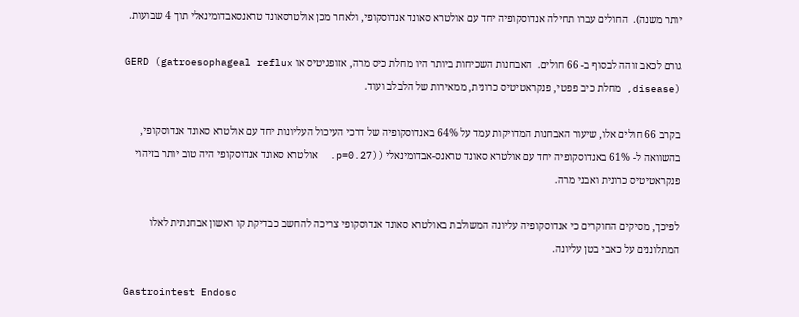יותר משנה).  החולים עברו תחילה אנדוסקופיה יחד עם אולטרא סאונד אנדוסקופי, ולאחר מכן אולטרסאונד טראנסאבדומינאלי תוך 4 שבועות.

גורם לכאב זוהה לבסוף ב- 66 חולים.  האבחנות השכיחות ביותר היו מחלת כיס מרה, אזופגיטיס או GERD (gatroesophageal reflux disease), מחלת כיב פפטי, פנקראטיטיס כרונית, ממאירות של הלבלב ועוד.

בקרב 66 חולים אלו, שיעור האבחנות המדויקות עמד על 64% באנדוסקופיה של דרכי העיכול העליונות יחד עם אולטרא סאונד אנדוסקופי, בהשוואה ל- 61% באנדוסקופיה יחד עם אולטרא סאונד טראנס-אבדומינאלי ((p=0.27.  אולטרא סאונד אנדוסקופי היה טוב יותר בזיהוי פנקראטיטיס כרונית ואבני מרה.

לפיכך, מסיקים החוקרים כי אנדוסקופיה עליונה המשולבת באולטרא סאונד אנדוסקופי צריכה להחשב כבדיקת קו ראשון אבחנתית לאלו המתלוננים על כאבי בטן עליונה.

Gastrointest Endosc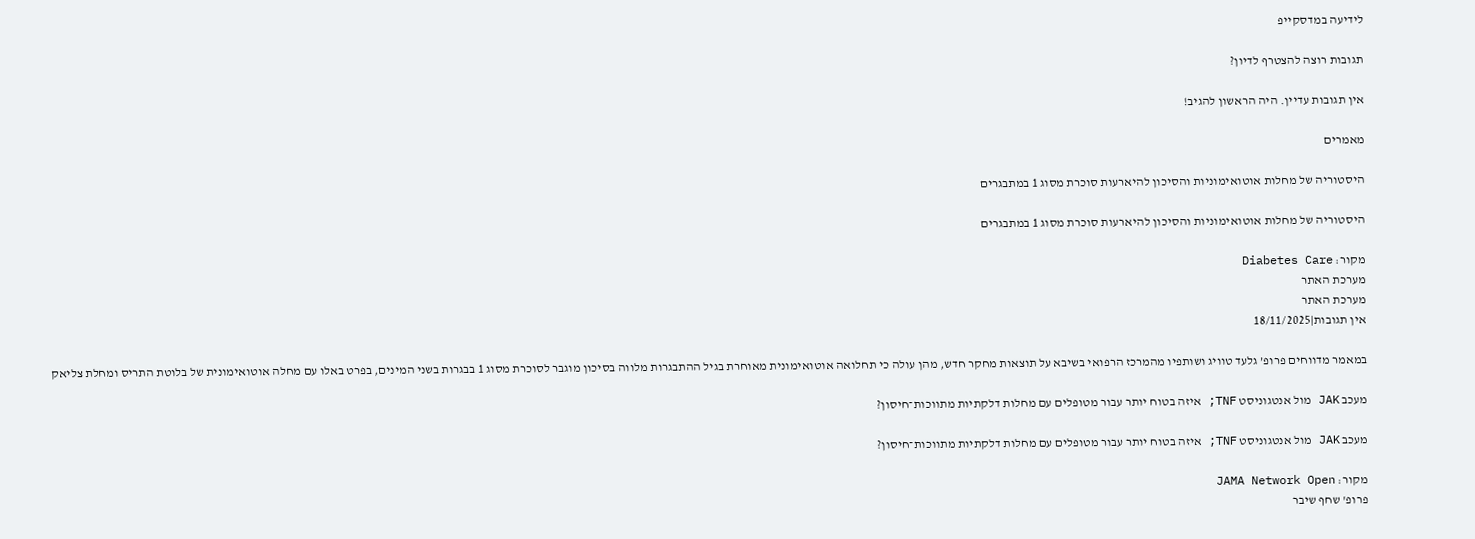לידיעה במדסקייפ

תגובות רוצה להצטרף לדיון?

אין תגובות עדיין. היה הראשון להגיב!

מאמרים

היסטוריה של מחלות אוטואימוניות והסיכון להיארעות סוכרת מסוג 1 במתבגרים

היסטוריה של מחלות אוטואימוניות והסיכון להיארעות סוכרת מסוג 1 במתבגרים

מקור: Diabetes Care
מערכת האתר
מערכת האתר
אין תגובות|18/11/2025

במאמר מדווחים פרופ’ גלעד טוויג ושותפיו מהמרכז הרפואי בשיבא על תוצאות מחקר חדש, מהן עולה כי תחלואה אוטואימונית מאוחרת בגיל ההתבגרות מלווה בסיכון מוגבר לסוכרת מסוג 1 בבגרות בשני המינים, בפרט באלו עם מחלה אוטואימונית של בלוטת התריס ומחלת צליאק

מעכב JAK מול אנטגוניסט TNF; איזה בטוח יותר עבור מטופלים עם מחלות דלקתיות מתווכות־חיסון?

מעכב JAK מול אנטגוניסט TNF; איזה בטוח יותר עבור מטופלים עם מחלות דלקתיות מתווכות־חיסון?

מקור: JAMA Network Open
פרופ' שחף שיבר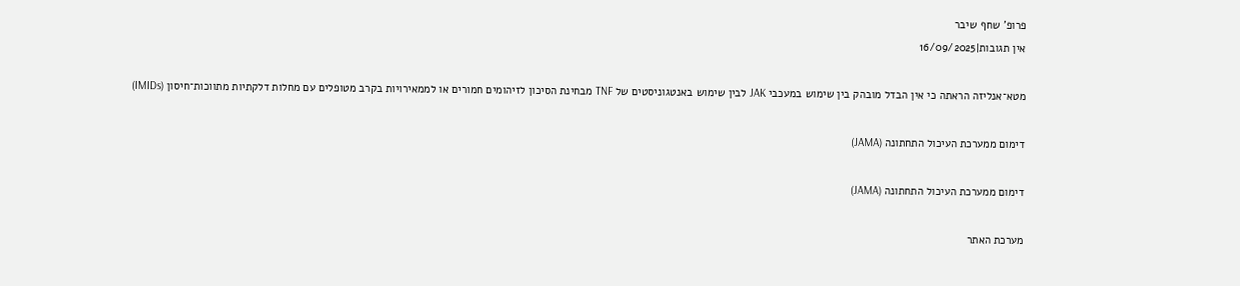פרופ' שחף שיבר
אין תגובות|16/09/2025

מטא־אנליזה הראתה כי אין הבדל מובהק בין שימוש במעכבי JAK לבין שימוש באנטגוניסטים של TNF מבחינת הסיכון לזיהומים חמורים או לממאירויות בקרב מטופלים עם מחלות דלקתיות מתווכות־חיסון (IMIDs)

דימום ממערכת העיכול התחתונה (JAMA)

דימום ממערכת העיכול התחתונה (JAMA)

מערכת האתר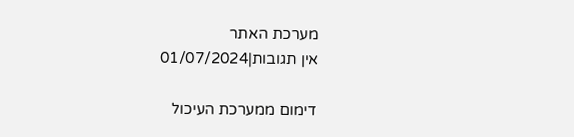מערכת האתר
אין תגובות|01/07/2024

דימום ממערכת העיכול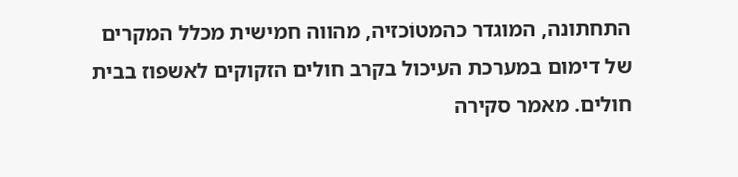התחתונה, המוגדר כהמטוֹכזיה, מהווה חמישית מכלל המקרים של דימום במערכת העיכול בקרב חולים הזקוקים לאשפוז בבית חולים. מאמר סקירה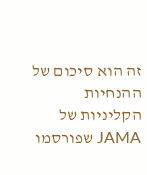זה הוא סיכום של ההנחיות הקליניות של JAMA שפורסמו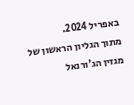באפריל 2024.
מתוך הגליון הראשון של מגזין הג’ורנאל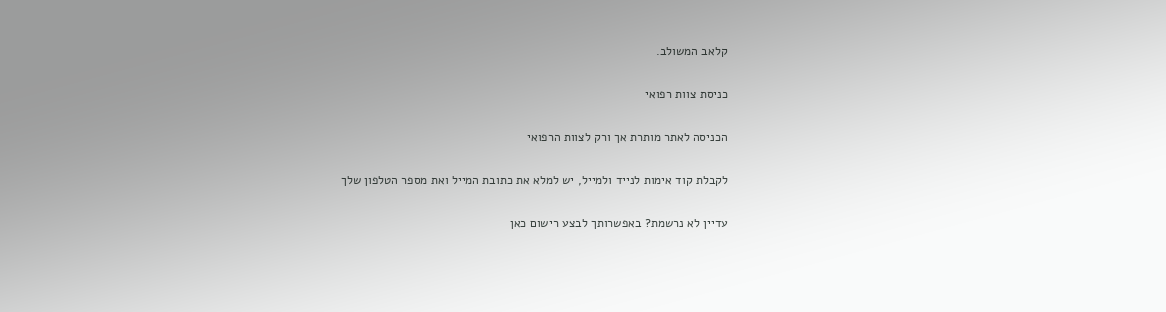קלאב המשולב.

כניסת צוות רפואי

הכניסה לאתר מותרת אך ורק לצוות הרפואי

לקבלת קוד אימות לנייד ולמייל, יש למלא את כתובת המייל ואת מספר הטלפון שלך

עדיין לא נרשמת? באפשרותך לבצע רישום כאן